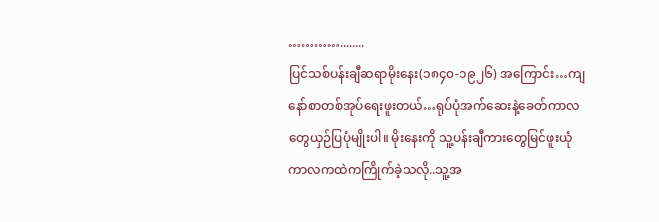…………........
ပြင်သစ်ပန်းချီဆရာမိုးနေး(၁၈၄၀-၁၉၂၆) အကြောင်း…ကျနော်စာတစ်အုပ်ရေးဖူးတယ်…ရုပ်ပုံအက်ဆေးနဲ့ခေတ်ကာလတွေယှဉ်ပြပုံမျိုးပါ။ မိုးနေးကို သူ့ပန်းချီကားတွေမြင်ဖူးယုံ
ကာလကထဲကကြိုက်ခဲ့သလို..သူ့အ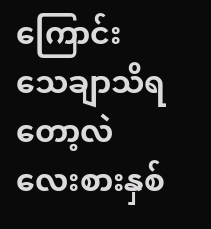ကြောင်းသေချာသိရတော့လဲလေးစားနှစ်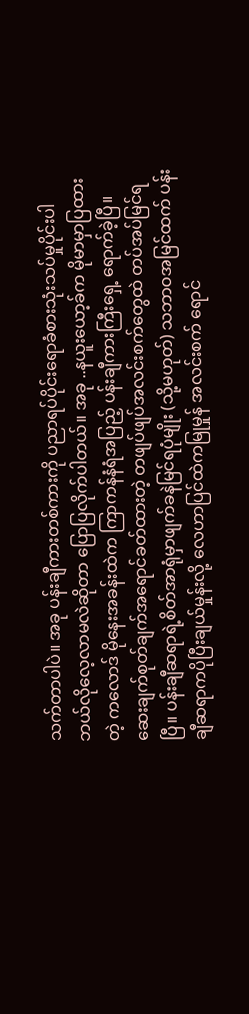သက်တာပါပဲ။ အခု ပန်းချီကားတစ်ကားကို ပညာရပ်ပိုင်းရောခံစားသုံးသပ်မှုပိုင်းပါ ဘယ်လိုလေ့လာမလဲဆိုတာ ပြောပြလိုက်ပါတယ်။ အခု ..နယူးယော့ခ်က မိုမာမှာပြထားတဲ့ ကလောဒ် မိုနေးအခန်းထဲက ကြာကန်နံရံအပြည့် ပန်းချီကားကြီးရှေ့ ရောက်ခဲ့ပြီ။ ဆေးချက်စုတ်ချက်အရောင်ခတ်ထားတဲ့ တဖျပ်ဖျပ်အလင်းစက်တွေထဲ တပ်အပ်မြင်ရပြီ။ ပန်းချီဆရာရဲ့စိတ်အာရုံမှာဖျက်ခနဲမြင်ရပုံမျိုး (သို့မဟုတ်) သဘာဝအမြင်ထက် ပန်းချီဆရာကပိုပြီးချယ်မှုန်းလို့ လေဟာပြင်ထဲကမြုမှုန် အလင်းစက် ရောင်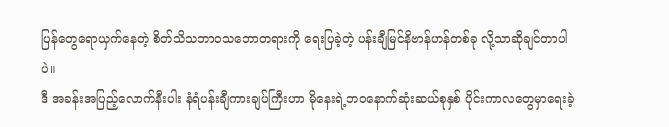ပြန်တွေရောယှက်နေတဲ့ စိတ်သိသဘာဝသဘောတရားကို ရေးပြခဲ့တဲ့ ပန်းချီမြင်နိဗာန်ဟန်တစ်ခု လို့သာဆိုချင်တာပါပဲ။
ဒီ အခန်းအပြည့်လောက်နီးပါး နံရံပန်းချီကားချပ်ကြီးဟာ မိုနေးရဲ့ဘဝနောက်ဆုံးဆယ်စုနှစ် ပိုင်းကာလတွေမှာရေးခဲ့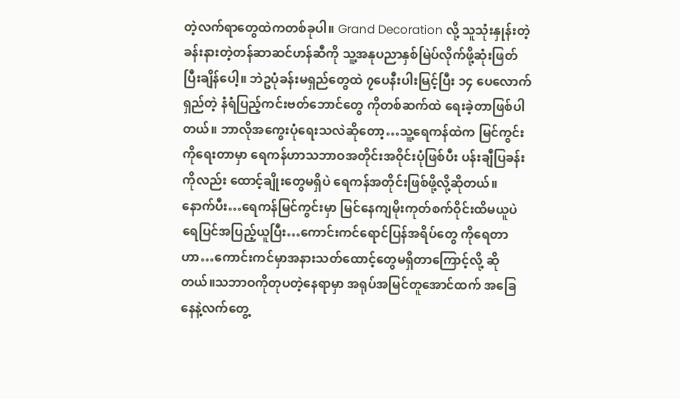တဲ့လက်ရာတွေထဲကတစ်ခုပါ။ Grand Decoration လို့ သူသုံးနှုန်းတဲ့ ခန်းနားတဲ့တန်ဆာဆင်ဟန်ဆီကို သူ့အနုပညာနှစ်မြဲပ်လိုက်ဖို့ဆုံးဖြတ်ပြီးချိန်ပေါ့။ ဘဲဥပုံခန်းမရှည်တွေထဲ ၇ပေနီးပါးမြင့်ပြီး ၁၄ ပေလောက်ရှည်တဲ့ နံရံပြည့်ကင်းဗတ်ဘောင်တွေ ကိုတစ်ဆက်ထဲ ရေးခဲ့တာဖြစ်ပါတယ်။ ဘာလိုအကွေးပုံရေးသလဲဆိုတော့…သူ့ရေကန်ထဲက မြင်ကွင်းကိုရေးတာမှာ ရေကန်ဟာသဘာဝအတိုင်းအဝိုင်းပုံဖြစ်ပီး ပန်းချီပြခန်းကိုလည်း ထောင့်ချိုးတွေမရှိပဲ ရေကန်အတိုင်းဖြစ်ဖို့လို့ဆိုတယ်။ နောက်ပီး…ရေကန်မြင်ကွင်းမှာ မြင်နေကျမိုးကုတ်စက်ဝိုင်းထိမယူပဲ ရေပြင်အပြည့်ယူပြီး…ကောင်းကင်ရောင်ပြန်အရိပ်တွေ ကိုရေတာဟာ…ကောင်းကင်မှာအနားသတ်ထောင့်တွေမရှိတာကြောင့်လို့ ဆိုတယ်။သဘာဝကိုတုပတဲ့နေရာမှာ အရုပ်အမြင်တူအောင်ထက် အခြေနေနဲ့လက်တွေ့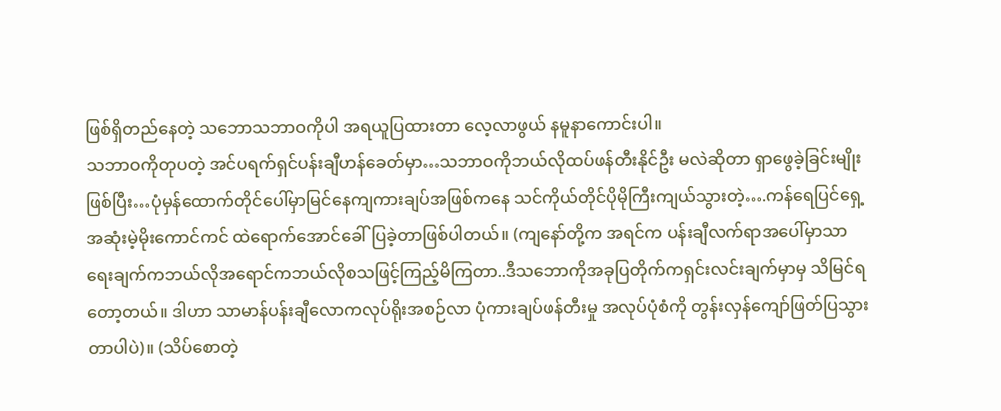ဖြစ်ရှိတည်နေတဲ့ သဘောသဘာဝကိုပါ အရယူပြထားတာ လေ့လာဖွယ် နမူနာကောင်းပါ။
သဘာဝကိုတုပတဲ့ အင်ပရက်ရှင်ပန်းချီဟန်ခေတ်မှာ…သဘာဝကိုဘယ်လိုထပ်ဖန်တီးနိုင်ဦး မလဲဆိုတာ ရှာဖွေခဲ့ခြင်းမျိုးဖြစ်ပြီး…ပုံမှန်ထောက်တိုင်ပေါ်မှာမြင်နေကျကားချပ်အဖြစ်ကနေ သင်ကိုယ်တိုင်ပိုမိုကြီးကျယ်သွားတဲ့….ကန်ရေပြင်ရှေ့ အဆုံးမဲ့မိုးကောင်ကင် ထဲရောက်အောင်ခေါ်ပြခဲ့တာဖြစ်ပါတယ်။ (ကျနော်တို့က အရင်က ပန်းချီလက်ရာအပေါ်မှာသာ ရေးချက်ကဘယ်လိုအရောင်ကဘယ်လိုစသဖြင့်ကြည့်မိကြတာ..ဒီသဘောကိုအခုပြတိုက်ကရှင်းလင်းချက်မှာမှ သိမြင်ရတော့တယ်။ ဒါဟာ သာမာန်ပန်းချီလောကလုပ်ရိုးအစဉ်လာ ပုံကားချပ်ဖန်တီးမှု အလုပ်ပုံစံကို တွန်းလှန်ကျော်ဖြတ်ပြသွားတာပါပဲ)။ (သိပ်စောတဲ့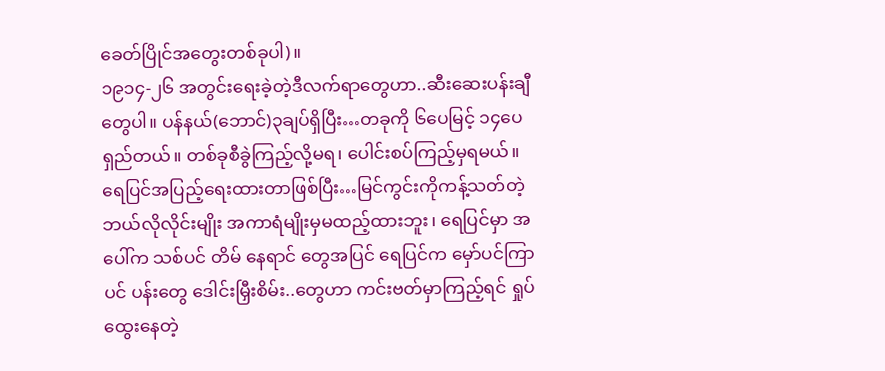ခေတ်ပြိုင်အတွေးတစ်ခုပါ)။
၁၉၁၄-၂၆ အတွင်းရေးခဲ့တဲ့ဒီလက်ရာတွေဟာ..ဆီးဆေးပန်းချီတွေပါ။ ပန်နယ်(ဘောင်)၃ချပ်ရှိပြီး…တခုကို ၆ပေမြင့် ၁၄ပေရှည်တယ်။ တစ်ခုစီခွဲကြည့်လို့မရ၊ ပေါင်းစပ်ကြည့်မှရမယ်။ ရေပြင်အပြည့်ရေးထားတာဖြစ်ပြီး…မြင်ကွင်းကိုကန့်သတ်တဲ့ ဘယ်လိုလိုင်းမျိုး အကာရံမျိုးမှမထည့်ထားဘူး၊ ရေပြင်မှာ အပေါ်က သစ်ပင် တိမ် နေရာင် တွေအပြင် ရေပြင်က မှော်ပင်ကြာပင် ပန်းတွေ ဒေါင်းမြှီးစိမ်း..တွေဟာ ကင်းဗတ်မှာကြည့်ရင် ရှုပ်ထွေးနေတဲ့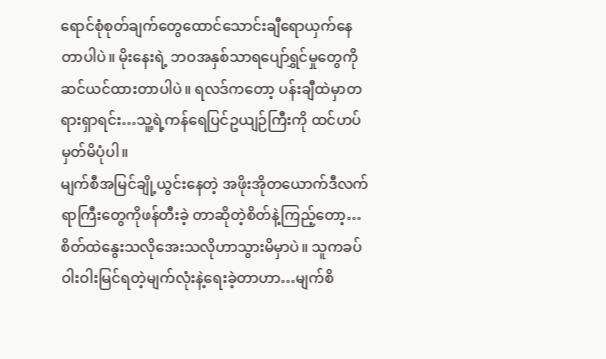ရောင်စုံစုတ်ချက်တွေထောင်သောင်းချီရောယှက်နေတာပါပဲ။ မိုးနေးရဲ့ ဘဝအနှစ်သာရပျော်ရွှင်မှုတွေကို ဆင်ယင်ထားတာပါပဲ။ ရလဒ်ကတော့ ပန်းချီထဲမှာတရားရှာရင်း…သူ့ရဲ့ကန်ရေပြင်ဥယျဉ်ကြီးကို ထင်ဟပ်မှတ်မိပုံပါ။
မျက်စီအမြင်ချို့ယွင်းနေတဲ့ အဖိုးအိုတယောက်ဒီလက်ရာကြီးတွေကိုဖန်တီးခဲ့ တာဆိုတဲ့စိတ်နဲ့ကြည့်တော့…စိတ်ထဲနွေးသလိုအေးသလိုဟာသွားမိမှာပဲ။ သူကခပ်ဝါးဝါးမြင်ရတဲ့မျက်လုံးနဲ့ရေးခဲ့တာဟာ…မျက်စိ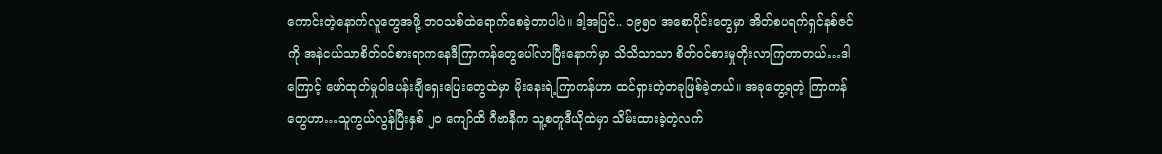ကောင်းတဲ့နောက်လူတွေအဖို့ ဘဝသစ်ထဲရောက်စေခဲ့တာပါပဲ။ ဒါ့အပြင်.. ၁၉၅၀ အစောပိုင်းတွေမှာ အိတ်စပရက်ရှင်နစ်ဇင်ကို အနဲငယ်သာစိတ်ဝင်စားရာကနေဒီကြာကန်တွေပေါ်လာပြီးနောက်မှာ သိသိသာသာ စိတ်ဝင်စားမှုတိုးလာကြတာတယ်…ဒါကြောင့် ဖော်ထုတ်မှုဝါဒပန်းချီရှေးပြေးတွေထဲမှာ မိုးနေးရဲ့ကြာကန်ဟာ ထင်ရှားတဲ့တခုဖြစ်ခဲ့တယ်။ အခုတွေ့ရတဲ့ ကြာကန်တွေဟာ…သူကွယ်လွန်ပြီးနှစ် ၂၀ ကျော်ထိ ဂီဗာနီက သူ့စတူဒီယိုထဲမှာ သိမ်းထားခဲ့တဲ့လက်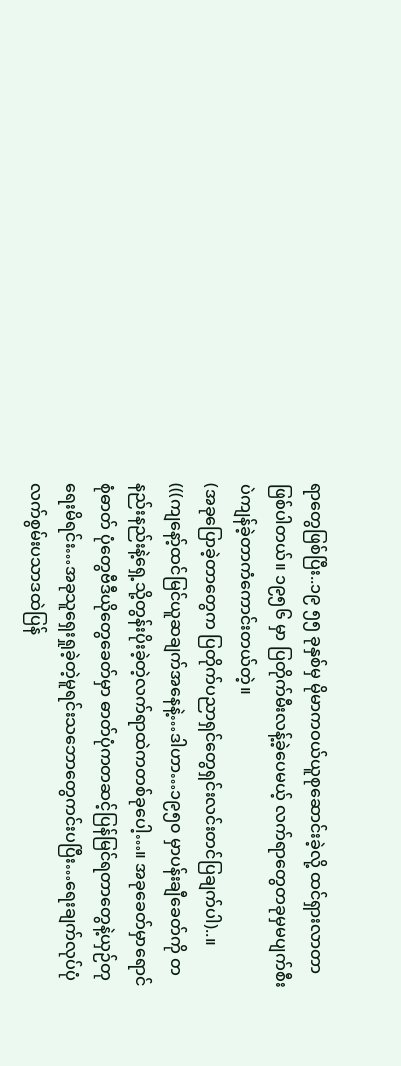ရာတွေဖြစ်ပြီး..၁၉ ၅၅ ခုနှစ်မှ မိုမာကဝယ်ယူစုဆောင်းခဲ့လို့ ထင်ရှားလာတာဖြစ်ပါတယ်။ ၁၉၅၆ မှာ ပြတိုက်မီးလန့်ခဲ့ပေမယ့် လက်ရာတွေတခုမှမပျက်စီးပဲကျန်ခဲ့တာကံကောင်းတယ်တဲ့။
(အခုပြောခဲ့တာတွေက ပြတိုက်ပညာရှင်တွေရှင်းလင်းတင်ပြချက်ပါ)..။
(((ကျနော့်ထင်မြင်ယူဆချက်အနေနဲ့…ဒါဟာ…၁၉၅၀ မှာပန်းချီခေတ်ကို တနည်းနည်းနဲ့ရှေ့သို့တွန်းပိုးခဲ့တဲ့လက်ရာထဲကတစ်ခုပေါ့…။ အခုခေတ်မှာရောင်စုံဓာတ် ပုံတွေဗီဒီယိုတွေခေတ်မှာ ဓာတ်ပုံကတဆင့်ပြန်မြင်ရတာတွေနဲ့ယှဉ်တုရေးမိရင်း…အခုသူရှေးရှုခဲ့တဲ့မူရင်းသဘောတွေကင်းပပြီး…ရေးချက်လုပ်ပုံ လက်စွမ်းပသာဒထဲပြန်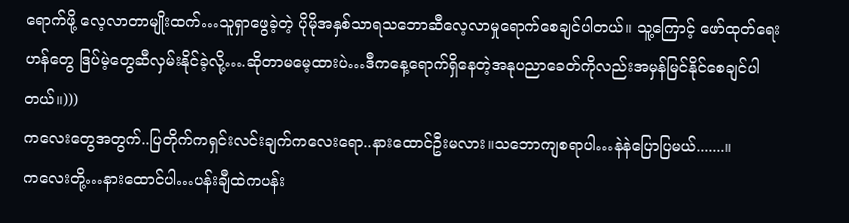ရောက်ဖို့ လေ့လာတာမျိုးထက်…သူရှာဖွေခဲ့တဲ့ ပိုမိုအနှစ်သာရသဘောဆီလေ့လာမှုရောက်စေချင်ပါတယ်။ သူ့ကြောင့် ဖော်ထုတ်ရေးဟန်တွေ ဒြပ်မဲ့တွေဆီလှမ်းနိုင်ခဲ့လို့….ဆိုတာမမေ့ထားပဲ…ဒီကနေ့ရောက်ရှိနေတဲ့အနုပညာခေတ်ကိုလည်းအမှန်မြင်နိုင်စေချင်ပါတယ်။)))
ကလေးတွေအတွက်..ပြတိုက်ကရှင်းလင်းချက်ကလေးရော..နားထောင်ဦးမလား။သဘောကျစရာပါ…နဲနဲပြောပြမယ်.......။
ကလေးတို့…နားထောင်ပါ…ပန်းချီထဲကပန်း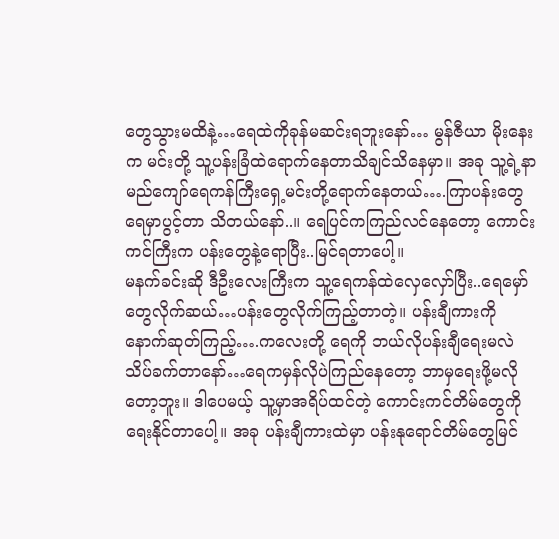တွေသွားမထိနဲ့…ရေထဲကိုခုန်မဆင်းရဘူးနော်… မွန်ဇီယာ မိုးနေးက မင်းတို့ သူ့ပန်းခြံထဲရောက်နေတာသိချင်သိနေမှာ။ အခု သူ့ရဲ့နာမည်ကျော်ရေကန်ကြီးရှေ့မင်းတို့ရောက်နေတယ်….ကြာပန်းတွေရေမှာပွင့်တာ သိတယ်နော်..။ ရေပြင်ကကြည်လင်နေတော့ ကောင်းကင်ကြီးက ပန်းတွေနဲ့ရောပြီး..မြင်ရတာပေါ့။
မနက်ခင်းဆို ဒီဦးလေးကြီးက သူ့ရေကန်ထဲလှေလှော်ပြီး..ရေမှော်တွေလိုက်ဆယ်…ပန်းတွေလိုက်ကြည့်တာတဲ့။ ပန်းချီကားကို နောက်ဆုတ်ကြည့်….ကလေးတို့ ရေကို ဘယ်လိုပန်းချီရေးမလဲ သိပ်ခက်တာနော်…ရေကမှန်လိုပဲကြည်နေတော့ ဘာမှရေးဖို့မလိုတော့ဘူး။ ဒါပေမယ့် သူ့မှာအရိပ်ထင်တဲ့ ကောင်းကင်တိမ်တွေကိုရေးနိုင်တာပေါ့။ အခု ပန်းချီကားထဲမှာ ပန်းနုရောင်တိမ်တွေမြင်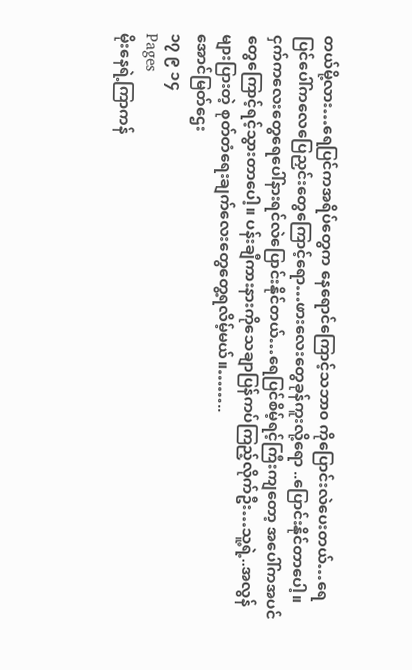တယ်မို့လား…ရေပြင်ကအရိပ်တွေက နေရောင်ကြောင့်သဘာ၀ ကိုပြောင်းလဲပေးတယ်…ရေပြင်ပေါ်ကလေပြေညှင်းတွေကြောင့်ရော…ဖားလေးတွေခုန်ကူးလို့ရော ..ပြောင်းနိုင်တာပေါ့။ ငှက်ကလေးတွေရေပေါ်နားရင်လဲပြောင်းနိုင်တယ်…ရေပြင်စိမ့်ရင့်ကြီးကျတော့ အပေါ်ကအပင်တွေကြောင့်ရင့်သွားတာပေါ့။ ပန်းချီကားနားကိုသေချာပြန်ကပ်ကြည့်လိုက်ဦး…သူ့ရဲ့..အလွန်များပြားတဲ့ စုတ်တံရေးချက်လေးတွေတွေ့ရလိမ့်မယ်။……..
အောင်မြတ်ဌေး
၁၇ ၉ ၁၄
Pages
မိုးနေရဲ့ကြာကန်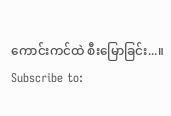ကောင်းကင်ထဲ စီးမြောခြင်း...။
Subscribe to: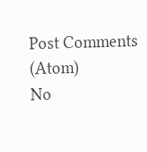Post Comments (Atom)
No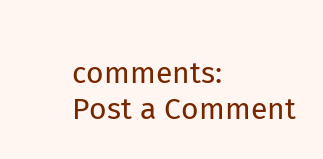comments:
Post a Comment